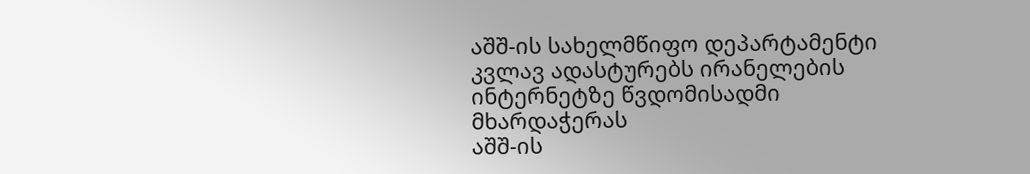აშშ-ის სახელმწიფო დეპარტამენტი კვლავ ადასტურებს ირანელების ინტერნეტზე წვდომისადმი მხარდაჭერას
აშშ-ის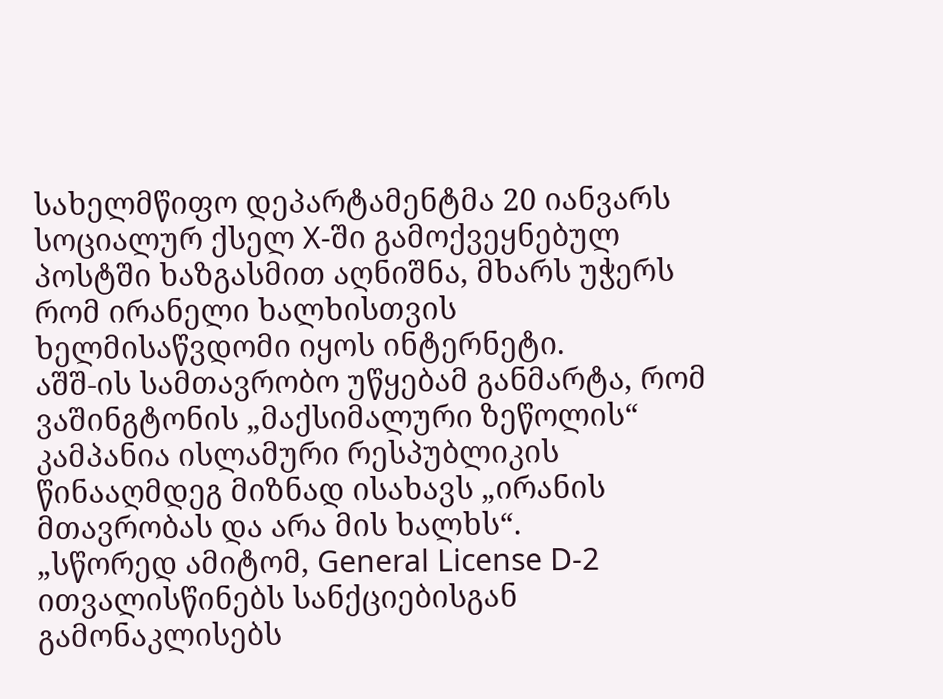სახელმწიფო დეპარტამენტმა 20 იანვარს სოციალურ ქსელ X-ში გამოქვეყნებულ პოსტში ხაზგასმით აღნიშნა, მხარს უჭერს რომ ირანელი ხალხისთვის ხელმისაწვდომი იყოს ინტერნეტი.
აშშ-ის სამთავრობო უწყებამ განმარტა, რომ ვაშინგტონის „მაქსიმალური ზეწოლის“ კამპანია ისლამური რესპუბლიკის წინააღმდეგ მიზნად ისახავს „ირანის მთავრობას და არა მის ხალხს“.
„სწორედ ამიტომ, General License D-2 ითვალისწინებს სანქციებისგან გამონაკლისებს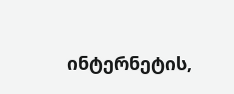ინტერნეტის,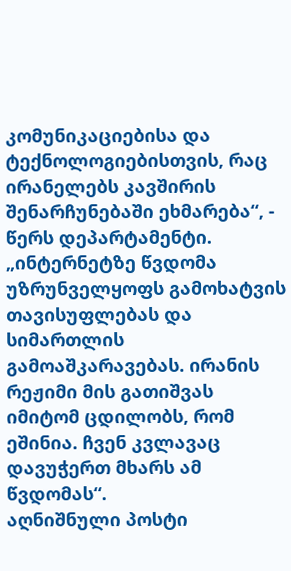კომუნიკაციებისა და ტექნოლოგიებისთვის, რაც ირანელებს კავშირის შენარჩუნებაში ეხმარება“, - წერს დეპარტამენტი.
„ინტერნეტზე წვდომა უზრუნველყოფს გამოხატვის თავისუფლებას და სიმართლის გამოაშკარავებას. ირანის რეჟიმი მის გათიშვას იმიტომ ცდილობს, რომ ეშინია. ჩვენ კვლავაც დავუჭერთ მხარს ამ წვდომას“.
აღნიშნული პოსტი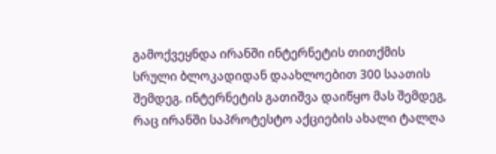გამოქვეყნდა ირანში ინტერნეტის თითქმის სრული ბლოკადიდან დაახლოებით 300 საათის შემდეგ. ინტერნეტის გათიშვა დაიწყო მას შემდეგ, რაც ირანში საპროტესტო აქციების ახალი ტალღა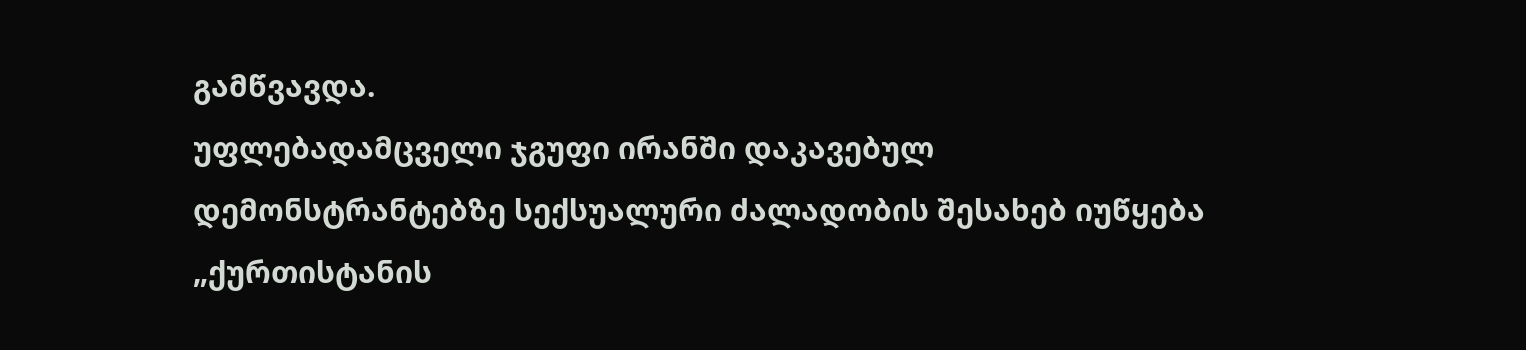გამწვავდა.
უფლებადამცველი ჯგუფი ირანში დაკავებულ დემონსტრანტებზე სექსუალური ძალადობის შესახებ იუწყება
„ქურთისტანის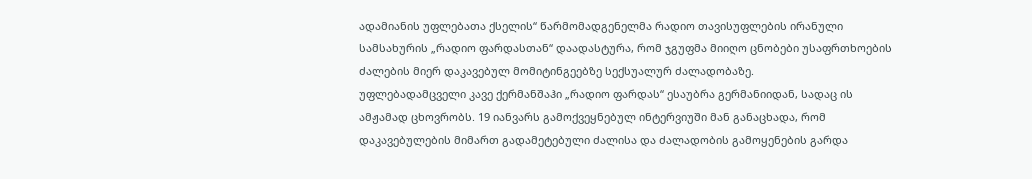ადამიანის უფლებათა ქსელის“ წარმომადგენელმა რადიო თავისუფლების ირანული სამსახურის „რადიო ფარდასთან“ დაადასტურა, რომ ჯგუფმა მიიღო ცნობები უსაფრთხოების ძალების მიერ დაკავებულ მომიტინგეებზე სექსუალურ ძალადობაზე.
უფლებადამცველი კავე ქერმანშაჰი „რადიო ფარდას“ ესაუბრა გერმანიიდან, სადაც ის ამჟამად ცხოვრობს. 19 იანვარს გამოქვეყნებულ ინტერვიუში მან განაცხადა, რომ დაკავებულების მიმართ გადამეტებული ძალისა და ძალადობის გამოყენების გარდა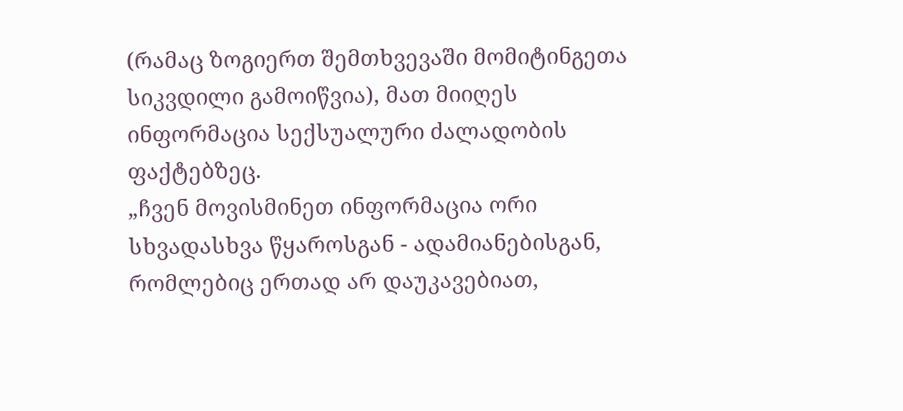(რამაც ზოგიერთ შემთხვევაში მომიტინგეთა სიკვდილი გამოიწვია), მათ მიიღეს ინფორმაცია სექსუალური ძალადობის ფაქტებზეც.
„ჩვენ მოვისმინეთ ინფორმაცია ორი სხვადასხვა წყაროსგან - ადამიანებისგან, რომლებიც ერთად არ დაუკავებიათ,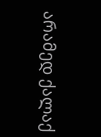არამედ ქალაქ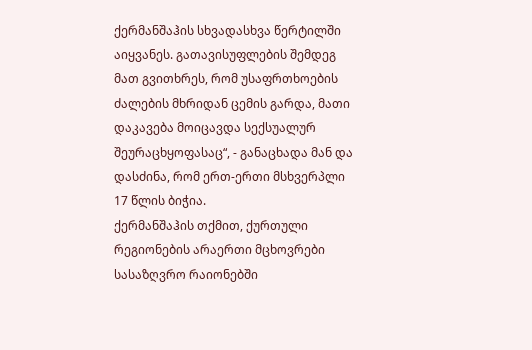ქერმანშაჰის სხვადასხვა წერტილში აიყვანეს. გათავისუფლების შემდეგ მათ გვითხრეს, რომ უსაფრთხოების ძალების მხრიდან ცემის გარდა, მათი დაკავება მოიცავდა სექსუალურ შეურაცხყოფასაც“, - განაცხადა მან და დასძინა, რომ ერთ-ერთი მსხვერპლი 17 წლის ბიჭია.
ქერმანშაჰის თქმით, ქურთული რეგიონების არაერთი მცხოვრები სასაზღვრო რაიონებში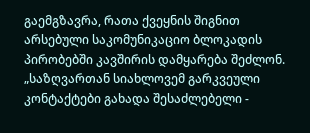გაემგზავრა, რათა ქვეყნის შიგნით არსებული საკომუნიკაციო ბლოკადის პირობებში კავშირის დამყარება შეძლონ.
„საზღვართან სიახლოვემ გარკვეული კონტაქტები გახადა შესაძლებელი -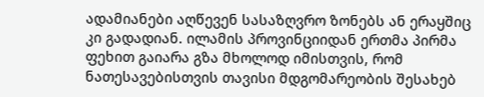ადამიანები აღწევენ სასაზღვრო ზონებს ან ერაყშიც კი გადადიან. ილამის პროვინციიდან ერთმა პირმა ფეხით გაიარა გზა მხოლოდ იმისთვის, რომ ნათესავებისთვის თავისი მდგომარეობის შესახებ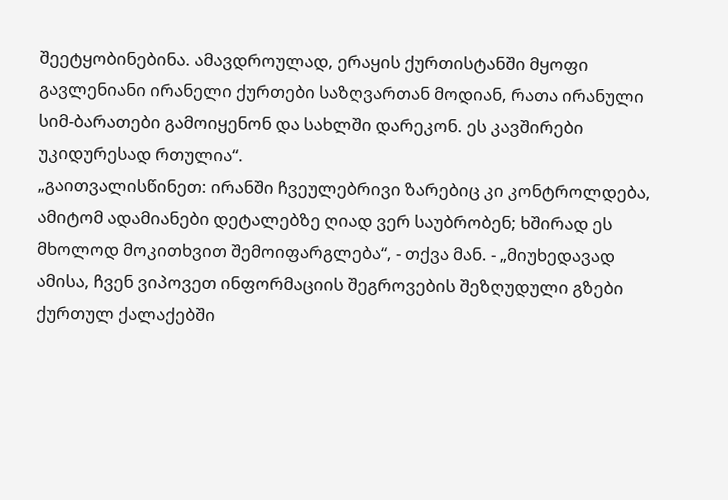შეეტყობინებინა. ამავდროულად, ერაყის ქურთისტანში მყოფი გავლენიანი ირანელი ქურთები საზღვართან მოდიან, რათა ირანული სიმ-ბარათები გამოიყენონ და სახლში დარეკონ. ეს კავშირები უკიდურესად რთულია“.
„გაითვალისწინეთ: ირანში ჩვეულებრივი ზარებიც კი კონტროლდება, ამიტომ ადამიანები დეტალებზე ღიად ვერ საუბრობენ; ხშირად ეს მხოლოდ მოკითხვით შემოიფარგლება“, - თქვა მან. - „მიუხედავად ამისა, ჩვენ ვიპოვეთ ინფორმაციის შეგროვების შეზღუდული გზები ქურთულ ქალაქებში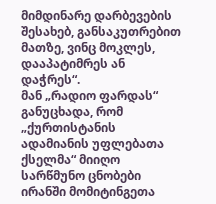მიმდინარე დარბევების შესახებ, განსაკუთრებით მათზე, ვინც მოკლეს, დააპატიმრეს ან დაჭრეს“.
მან „რადიო ფარდას“ განუცხადა, რომ „ქურთისტანის ადამიანის უფლებათა ქსელმა“ მიიღო სარწმუნო ცნობები ირანში მომიტინგეთა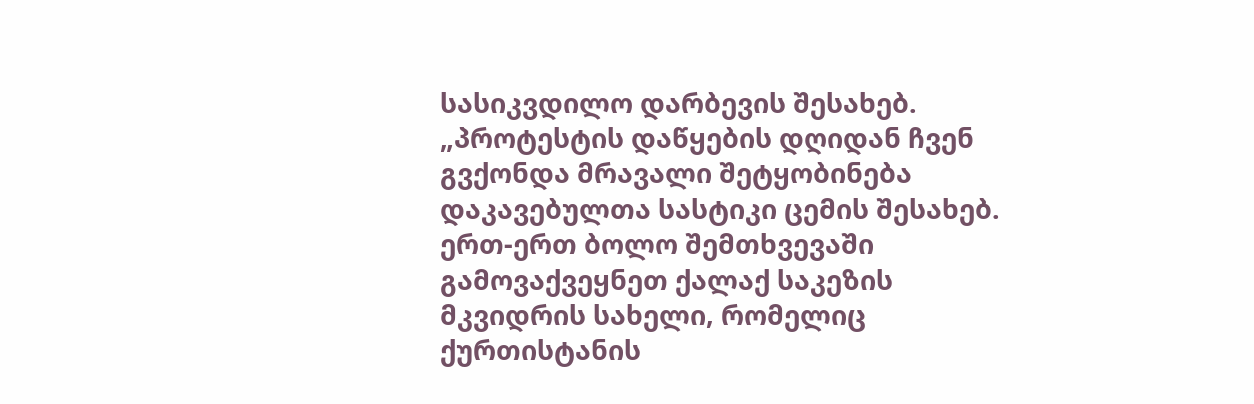სასიკვდილო დარბევის შესახებ.
„პროტესტის დაწყების დღიდან ჩვენ გვქონდა მრავალი შეტყობინება დაკავებულთა სასტიკი ცემის შესახებ. ერთ-ერთ ბოლო შემთხვევაში გამოვაქვეყნეთ ქალაქ საკეზის მკვიდრის სახელი, რომელიც ქურთისტანის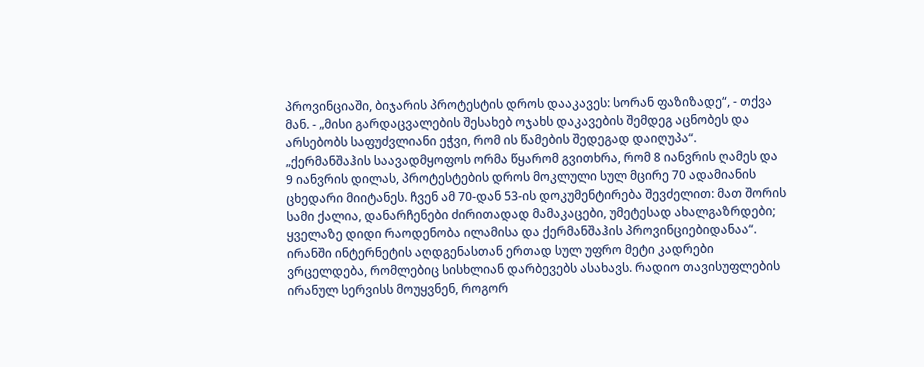პროვინციაში, ბიჯარის პროტესტის დროს დააკავეს: სორან ფაზიზადე“, - თქვა მან. - „მისი გარდაცვალების შესახებ ოჯახს დაკავების შემდეგ აცნობეს და არსებობს საფუძვლიანი ეჭვი, რომ ის წამების შედეგად დაიღუპა“.
„ქერმანშაჰის საავადმყოფოს ორმა წყარომ გვითხრა, რომ 8 იანვრის ღამეს და 9 იანვრის დილას, პროტესტების დროს მოკლული სულ მცირე 70 ადამიანის ცხედარი მიიტანეს. ჩვენ ამ 70-დან 53-ის დოკუმენტირება შევძელით: მათ შორის სამი ქალია, დანარჩენები ძირითადად მამაკაცები, უმეტესად ახალგაზრდები; ყველაზე დიდი რაოდენობა ილამისა და ქერმანშაჰის პროვინციებიდანაა“.
ირანში ინტერნეტის აღდგენასთან ერთად სულ უფრო მეტი კადრები ვრცელდება, რომლებიც სისხლიან დარბევებს ასახავს. რადიო თავისუფლების ირანულ სერვისს მოუყვნენ, როგორ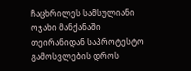ჩაცხრილეს სამსულიანი ოჯახი მანქანაში
თეირანიდან საპროტესტო გამოსვლების დროს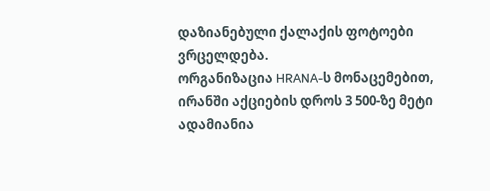დაზიანებული ქალაქის ფოტოები ვრცელდება.
ორგანიზაცია HRANA-ს მონაცემებით, ირანში აქციების დროს 3 500-ზე მეტი ადამიანია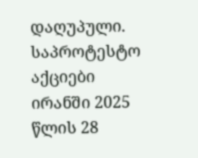დაღუპული.
საპროტესტო აქციები ირანში 2025 წლის 28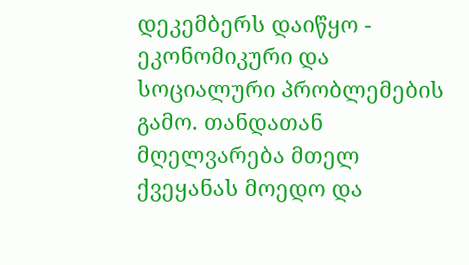დეკემბერს დაიწყო - ეკონომიკური და სოციალური პრობლემების გამო. თანდათან მღელვარება მთელ ქვეყანას მოედო და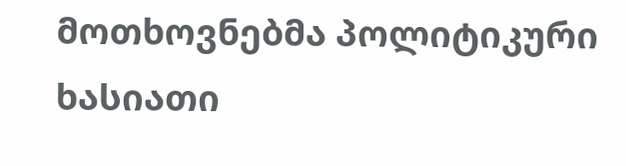მოთხოვნებმა პოლიტიკური ხასიათი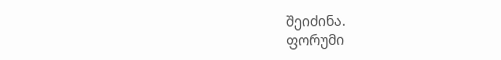შეიძინა.
ფორუმი